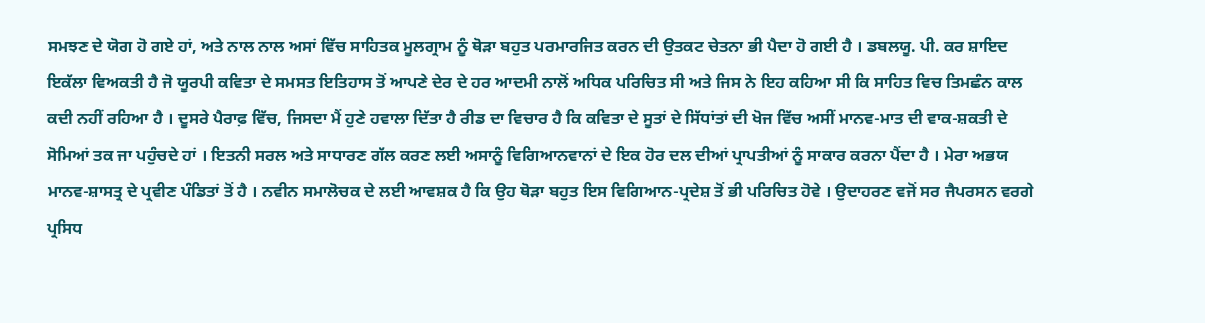ਸਮਝਣ ਦੇ ਯੋਗ ਹੋ ਗਏ ਹਾਂ, ਅਤੇ ਨਾਲ ਨਾਲ ਅਸਾਂ ਵਿੱਚ ਸਾਹਿਤਕ ਮੂਲਗ੍ਰਾਮ ਨੂੰ ਥੋੜਾ ਬਹੁਤ ਪਰਮਾਰਜਿਤ ਕਰਨ ਦੀ ਉਤਕਟ ਚੇਤਨਾ ਭੀ ਪੈਦਾ ਹੋ ਗਈ ਹੈ । ਡਬਲਯੂ. ਪੀ. ਕਰ ਸ਼ਾਇਦ ਇਕੱਲਾ ਵਿਅਕਤੀ ਹੈ ਜੋ ਯੂਰਪੀ ਕਵਿਤਾ ਦੇ ਸਮਸਤ ਇਤਿਹਾਸ ਤੋਂ ਆਪਣੇ ਦੇਰ ਦੇ ਹਰ ਆਦਮੀ ਨਾਲੋਂ ਅਧਿਕ ਪਰਿਚਿਤ ਸੀ ਅਤੇ ਜਿਸ ਨੇ ਇਹ ਕਹਿਆ ਸੀ ਕਿ ਸਾਹਿਤ ਵਿਚ ਤਿਮਛੰਨ ਕਾਲ ਕਦੀ ਨਹੀਂ ਰਹਿਆ ਹੈ । ਦੂਸਰੇ ਪੈਰਾਫ਼ ਵਿੱਚ, ਜਿਸਦਾ ਮੈਂ ਹੁਣੇ ਹਵਾਲਾ ਦਿੱਤਾ ਹੈ ਰੀਡ ਦਾ ਵਿਚਾਰ ਹੈ ਕਿ ਕਵਿਤਾ ਦੇ ਸੂਤਾਂ ਦੇ ਸਿੱਧਾਂਤਾਂ ਦੀ ਖੋਜ ਵਿੱਚ ਅਸੀਂ ਮਾਨਵ-ਮਾਤ ਦੀ ਵਾਕ-ਸ਼ਕਤੀ ਦੇ ਸੋਮਿਆਂ ਤਕ ਜਾ ਪਹੁੰਚਦੇ ਹਾਂ । ਇਤਨੀ ਸਰਲ ਅਤੇ ਸਾਧਾਰਣ ਗੱਲ ਕਰਣ ਲਈ ਅਸਾਨੂੰ ਵਿਗਿਆਨਵਾਨਾਂ ਦੇ ਇਕ ਹੋਰ ਦਲ ਦੀਆਂ ਪ੍ਰਾਪਤੀਆਂ ਨੂੰ ਸਾਕਾਰ ਕਰਨਾ ਪੈਂਦਾ ਹੈ । ਮੇਰਾ ਅਭਯ ਮਾਨਵ-ਸ਼ਾਸਤ੍ਰ ਦੇ ਪ੍ਰਵੀਣ ਪੰਡਿਤਾਂ ਤੋਂ ਹੈ । ਨਵੀਨ ਸਮਾਲੋਚਕ ਦੇ ਲਈ ਆਵਸ਼ਕ ਹੈ ਕਿ ਉਹ ਥੋੜਾ ਬਹੁਤ ਇਸ ਵਿਗਿਆਨ-ਪ੍ਰਦੇਸ਼ ਤੋਂ ਭੀ ਪਰਿਚਿਤ ਹੋਵੇ । ਉਦਾਹਰਣ ਵਜੋਂ ਸਰ ਜੈਪਰਸਨ ਵਰਗੇ ਪ੍ਰਸਿਧ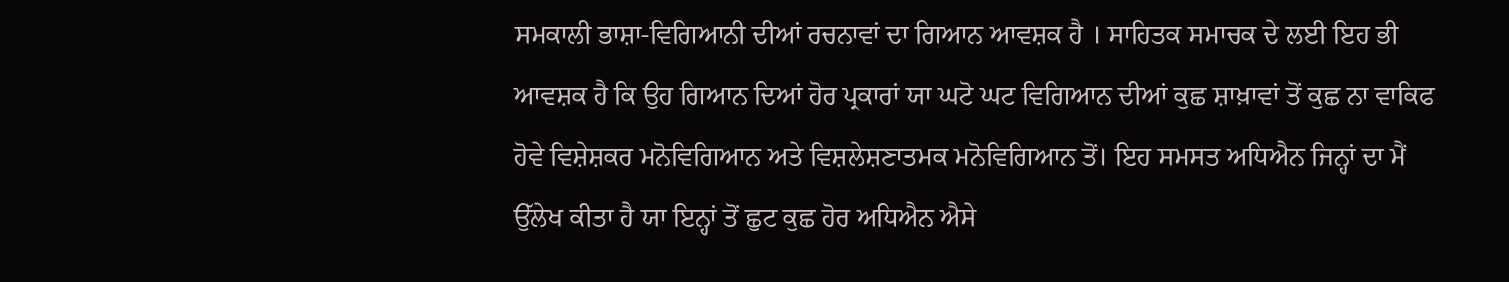ਸਮਕਾਲੀ ਭਾਸ਼ਾ-ਵਿਗਿਆਨੀ ਦੀਆਂ ਰਚਨਾਵਾਂ ਦਾ ਗਿਆਨ ਆਵਸ਼ਕ ਹੈ । ਸਾਹਿਤਕ ਸਮਾਚਕ ਦੇ ਲਈ ਇਹ ਭੀ ਆਵਸ਼ਕ ਹੈ ਕਿ ਉਹ ਗਿਆਨ ਦਿਆਂ ਹੋਰ ਪ੍ਰਕਾਰਾਂ ਯਾ ਘਟੋ ਘਟ ਵਿਗਿਆਨ ਦੀਆਂ ਕੁਛ ਸ਼ਾਖ਼ਾਵਾਂ ਤੋਂ ਕੁਛ ਨਾ ਵਾਕਿਫ ਹੋਵੇ ਵਿਸ਼ੇਸ਼ਕਰ ਮਨੋਵਿਗਿਆਨ ਅਤੇ ਵਿਸ਼ਲੇਸ਼ਣਾਤਮਕ ਮਨੋਵਿਗਿਆਨ ਤੋਂ। ਇਹ ਸਮਸਤ ਅਧਿਐਨ ਜਿਨ੍ਹਾਂ ਦਾ ਮੈਂ ਉੱਲੇਖ ਕੀਤਾ ਹੈ ਯਾ ਇਨ੍ਹਾਂ ਤੋਂ ਛੁਟ ਕੁਛ ਹੋਰ ਅਧਿਐਨ ਐਸੇ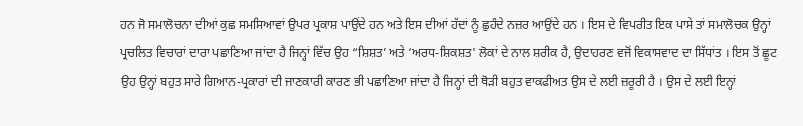ਹਨ ਜੋ ਸਮਾਲੋਚਨਾ ਦੀਆਂ ਕੁਛ ਸਮਸਿਆਵਾਂ ਉਪਰ ਪ੍ਰਕਾਸ਼ ਪਾਉਂਦੇ ਹਨ ਅਤੇ ਇਸ ਦੀਆਂ ਹੱਦਾਂ ਨੂੰ ਛੁਹੰਦੇ ਨਜ਼ਰ ਆਉਂਦੇ ਹਨ । ਇਸ ਦੇ ਵਿਪਰੀਤ ਇਕ ਪਾਸੇ ਤਾਂ ਸਮਾਲੋਚਕ ਉਨ੍ਹਾਂ ਪ੍ਰਚਲਿਤ ਵਿਚਾਰਾਂ ਦਾਰਾ ਪਛਾਣਿਆ ਜਾਂਦਾ ਹੈ ਜਿਨ੍ਹਾਂ ਵਿੱਚ ਉਹ “ਸ਼ਿਸ਼ਤ’ ਅਤੇ ‘ਅਰਧ-ਸ਼ਿਕਸ਼ਤ' ਲੋਕਾਂ ਦੇ ਨਾਲ ਸ਼ਰੀਕ ਹੈ, ਉਦਾਹਰਣ ਵਜੋਂ ਵਿਕਾਸਵਾਦ ਦਾ ਸਿੱਧਾਂਤ । ਇਸ ਤੋਂ ਛੂਟ ਉਹ ਉਨ੍ਹਾਂ ਬਹੁਤ ਸਾਰੇ ਗਿਆਨ-ਪ੍ਰਕਾਰਾਂ ਦੀ ਜਾਣਕਾਰੀ ਕਾਰਣ ਭੀ ਪਛਾਣਿਆ ਜਾਂਦਾ ਹੈ ਜਿਨ੍ਹਾਂ ਦੀ ਥੋੜੀ ਬਹੁਤ ਵਾਕਫੀਅਤ ਉਸ ਦੇ ਲਈ ਜ਼ਰੂਰੀ ਹੈ । ਉਸ ਦੇ ਲਈ ਇਨ੍ਹਾਂ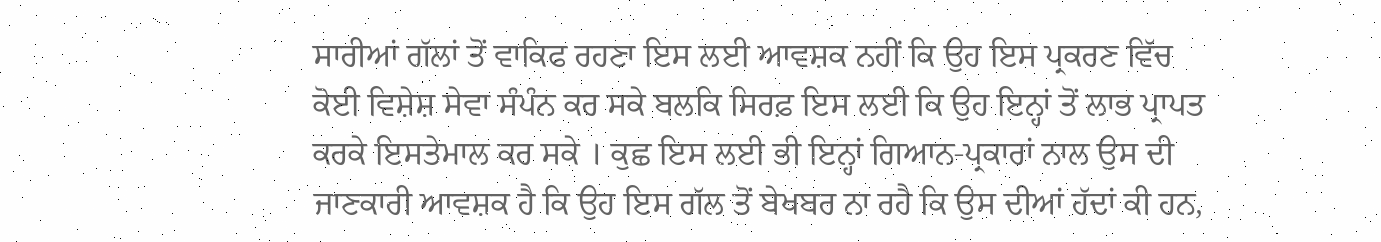ਸਾਰੀਆਂ ਗੱਲਾਂ ਤੋਂ ਵਾਕਿਫ ਰਹਣਾ ਇਸ ਲਈ ਆਵਸ਼ਕ ਨਹੀਂ ਕਿ ਉਹ ਇਸ ਪ੍ਰਕਰਣ ਵਿੱਚ ਕੋਈ ਵਿਸ਼ੇਸ਼ ਸੇਵਾ ਸੰਪੰਨ ਕਰ ਸਕੇ ਬਲਕਿ ਸਿਰਫ਼ ਇਸ ਲਈ ਕਿ ਉਹ ਇਨ੍ਹਾਂ ਤੋਂ ਲਾਭ ਪ੍ਰਾਪਤ ਕਰਕੇ ਇਸਤੇਮਾਲ ਕਰ ਸਕੇ । ਕੁਛ ਇਸ ਲਈ ਭੀ ਇਨ੍ਹਾਂ ਗਿਆਨ-ਪ੍ਰਕਾਰਾਂ ਨਾਲ ਉਸ ਦੀ ਜਾਣਕਾਰੀ ਆਵਸ਼ਕ ਹੈ ਕਿ ਉਹ ਇਸ ਗੱਲ ਤੋਂ ਬੇਖਬਰ ਨਾ ਰਹੈ ਕਿ ਉਸ ਦੀਆਂ ਹੱਦਾਂ ਕੀ ਹਨ,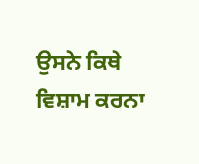ਉਸਨੇ ਕਿਥੇ ਵਿਸ਼ਾਮ ਕਰਨਾ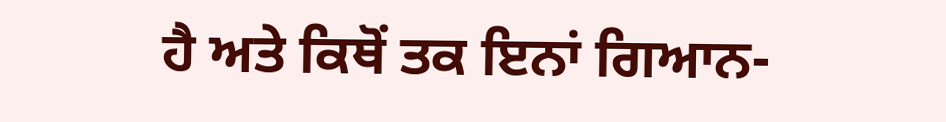ਹੈ ਅਤੇ ਕਿਥੋਂ ਤਕ ਇਨਾਂ ਗਿਆਨ-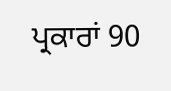ਪ੍ਰਕਾਰਾਂ 90